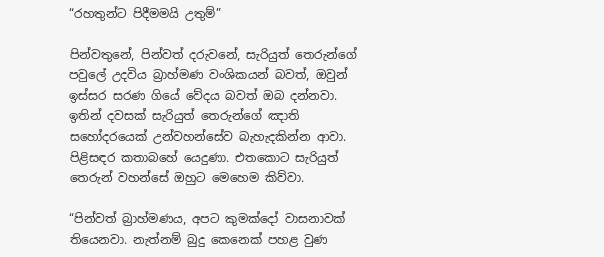“රහතුන්ට පිදීමමයි උතුම්”

පින්වතුනේ, පින්වත් දරුවනේ, සැරියුත් තෙරුන්ගේ පවුලේ උදවිය බ්‍රාහ්මණ වංශිකයන් බවත්, ඔවුන් ඉස්සර සරණ ගියේ වේදය බවත් ඔබ දන්නවා. ඉතින් දවසක් සැරියුත් තෙරුන්ගේ ඤාති සහෝදරයෙක් උන්වහන්සේව බැහැදකින්න ආවා. පිළිසඳර කතාබහේ යෙදුණා. එතකොට සැරියුත් තෙරුන් වහන්සේ ඔහුට මෙහෙම කිව්වා.

“පින්වත් බ්‍රාහ්මණය, අපට කුමක්දෝ වාසනාවක් තියෙනවා. නැත්නම් බුදු කෙනෙක් පහළ වුණ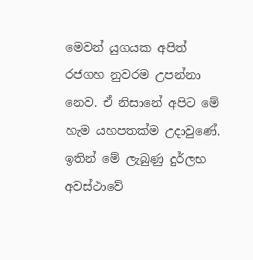මෙවන් යුගයක අපිත් රජගහ නුවරම උපන්නා නෙව. ඒ නිසානේ අපිට මේ හැම යහපතක්ම උදාවුණේ. ඉතින් මේ ලැබුණු දුර්ලභ අවස්ථාවේ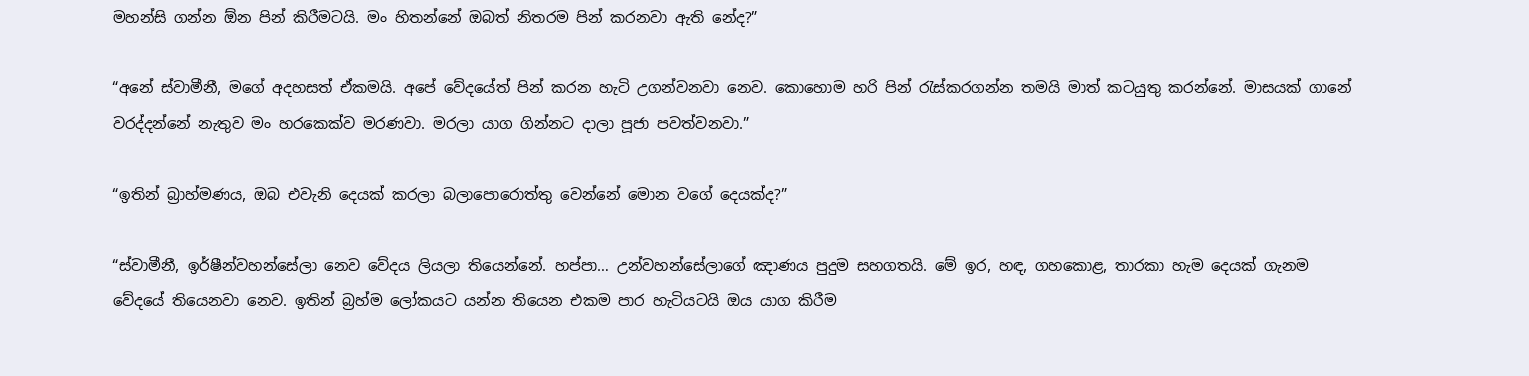මහන්සි ගන්න ඕන පින් කිරීමටයි. මං හිතන්නේ ඔබත් නිතරම පින් කරනවා ඇති නේද?”

“අනේ ස්වාමීනී, මගේ අදහසත් ඒකමයි. අපේ වේදයේත් පින් කරන හැටි උගන්වනවා නෙව. කොහොම හරි පින් රැස්කරගන්න තමයි මාත් කටයුතු කරන්නේ. මාසයක් ගානේ වරද්දන්නේ නැතුව මං හරකෙක්ව මරණවා. මරලා යාග ගින්නට දාලා පූජා පවත්වනවා.”

“ඉතින් බ්‍රාහ්මණය, ඔබ එවැනි දෙයක් කරලා බලාපොරොත්තු වෙන්නේ මොන වගේ දෙයක්ද?”

“ස්වාමීනී, ඉර්ෂීන්වහන්සේලා නෙව වේදය ලියලා තියෙන්නේ. හප්පා… උන්වහන්සේලාගේ ඤාණය පුදුම සහගතයි. මේ ඉර, හඳ, ගහකොළ, තාරකා හැම දෙයක් ගැනම වේදයේ තියෙනවා නෙව. ඉතින් බ්‍රහ්ම ලෝකයට යන්න තියෙන එකම පාර හැටියටයි ඔය යාග කිරීම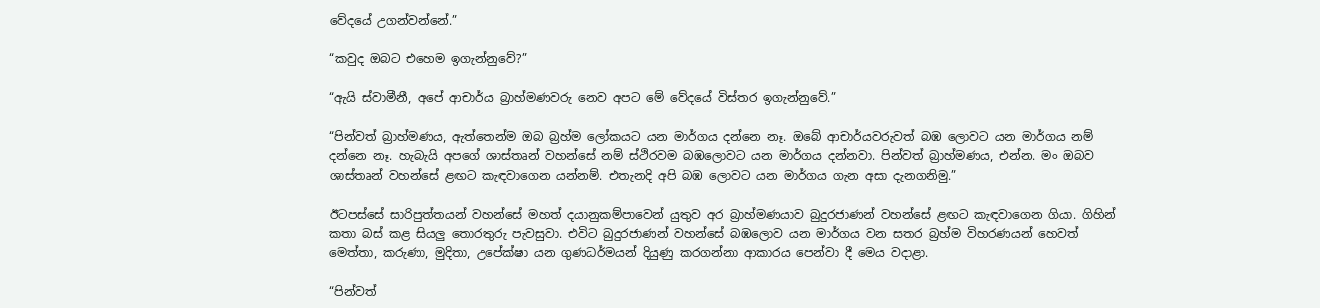වේදයේ උගන්වන්නේ.”

“කවුද ඔබට එහෙම ඉගැන්නුවේ?”

“ඇයි ස්වාමීනී, අපේ ආචාර්ය බ්‍රාහ්මණවරු නෙව අපට මේ වේදයේ විස්තර ඉගැන්නුවේ.”

“පින්වත් බ්‍රාහ්මණය, ඇත්තෙන්ම ඔබ බ්‍රහ්ම ලෝකයට යන මාර්ගය දන්නෙ නෑ. ඔබේ ආචාර්යවරුවත් බඹ ලොවට යන මාර්ගය නම් දන්නෙ නෑ. හැබැයි අපගේ ශාස්තෘන් වහන්සේ නම් ස්ථිරවම බඹලොවට යන මාර්ගය දන්නවා. පින්වත් බ්‍රාහ්මණය, එන්න. මං ඔබව ශාස්තෘන් වහන්සේ ළඟට කැඳවාගෙන යන්නම්. එතැනදි අපි බඹ ලොවට යන මාර්ගය ගැන අසා දැනගනිමු.”

ඊටපස්සේ සාරිපුත්තයන් වහන්සේ මහත් දයානුකම්පාවෙන් යුතුව අර බ්‍රාහ්මණයාව බුදුරජාණන් වහන්සේ ළඟට කැඳවාගෙන ගියා. ගිහින් කතා බස් කළ සියලු තොරතුරු පැවසුවා. එවිට බුදුරජාණන් වහන්සේ බඹලොව යන මාර්ගය වන සතර බ්‍රහ්ම විහරණයන් හෙවත් මෙත්තා, කරුණා, මුදිතා, උපේක්ෂා යන ගුණධර්මයන් දියුණු කරගන්නා ආකාරය පෙන්වා දී මෙය වදාළා.

“පින්වත්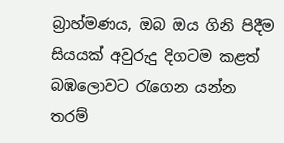බ්‍රාහ්මණය, ඔබ ඔය ගිනි පිදීම සියයක් අවුරුදු දිගටම කළත් බඹලොවට රැගෙන යන්න තරම්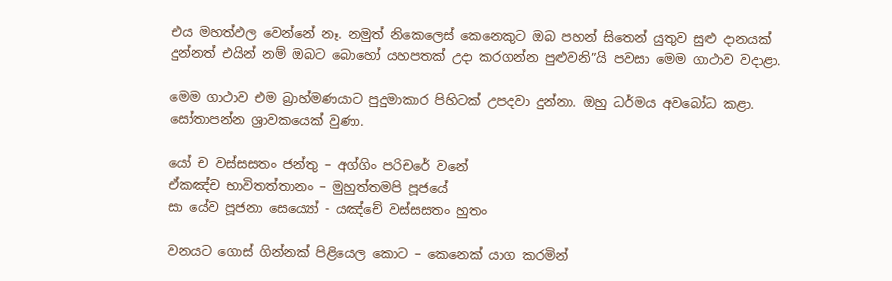එය මහත්ඵල වෙන්නේ නෑ. නමුත් නිකෙලෙස් කෙනෙකුට ඔබ පහන් සිතෙන් යුතුව සුළු දානයක් දුන්නත් එයින් නම් ඔබට බොහෝ යහපතක් උදා කරගන්න පුළුවනි”යි පවසා මෙම ගාථාව වදාළා.

මෙම ගාථාව එම බ්‍රාහ්මණයාට පුදුමාකාර පිහිටක් උපදවා දුන්නා. ඔහු ධර්මය අවබෝධ කළා. සෝතාපන්න ශ්‍රාවකයෙක් වුණා.

යෝ ච වස්සසතං ජන්තු – අග්ගිං පරිචරේ වනේ
ඒකඤ්ච භාවිතත්තානං – මුහුත්තමපි පූජයේ
සා යේව පූජනා සෙය්‍යෝ - යඤ්චේ වස්සසතං හුතං

වනයට ගොස් ගින්නක් පිළියෙල කොට – කෙනෙක් යාග කරමින්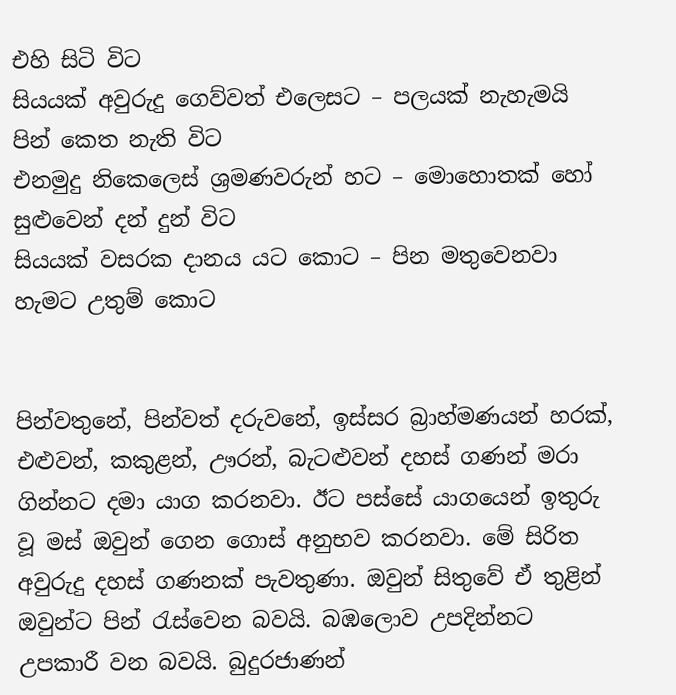එහි සිටි විට
සියයක් අවුරුදු ගෙව්වත් එලෙසට – පලයක් නැහැමයි පින් කෙත නැති විට
එනමුදු නිකෙලෙස් ශ්‍රමණවරුන් හට – මොහොතක් හෝ සුළුවෙන් දන් දුන් විට
සියයක් වසරක දානය යට කොට – පින මතුවෙනවා හැමට උතුම් කොට


පින්වතුනේ, පින්වත් දරුවනේ, ඉස්සර බ්‍රාහ්මණයන් හරක්, එළුවන්, කකුළන්, ඌරන්, බැටළුවන් දහස් ගණන් මරා ගින්නට දමා යාග කරනවා. ඊට පස්සේ යාගයෙන් ඉතුරු වූ මස් ඔවුන් ගෙන ගොස් අනුභව කරනවා. මේ සිරිත අවුරුදු දහස් ගණනක් පැවතුණා. ඔවුන් සිතුවේ ඒ තුළින් ඔවුන්ට පින් රැස්වෙන බවයි. බඹලොව උපදින්නට උපකාරී වන බවයි. බුදුරජාණන්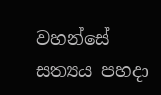වහන්සේ සත්‍යය පහදා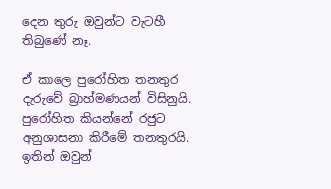දෙන තුරු ඔවුන්ට වැටහී තිබුණේ නෑ.

ඒ කාලෙ පුරෝහිත තනතුර දැරුවේ බ්‍රාහ්මණයන් විසිනුයි. පුරෝහිත කියන්නේ රජුට අනුශාසනා කිරීමේ තනතුරයි. ඉතින් ඔවුන්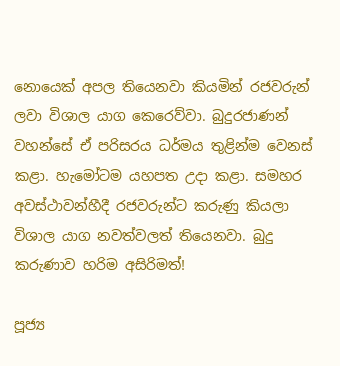නොයෙක් අපල තියෙනවා කියමින් රජවරුන් ලවා විශාල යාග කෙරෙව්වා. බුදුරජාණන් වහන්සේ ඒ පරිසරය ධර්මය තුළින්ම වෙනස් කළා. හැමෝටම යහපත උදා කළා. සමහර අවස්ථාවන්හීදී රජවරුන්ට කරුණු කියලා විශාල යාග නවත්වලත් තියෙනවා. බුදු කරුණාව හරිම අසිරිමත්!

පූජ්‍ය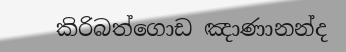කිරිබත්ගොඩ ඤාණානන්ද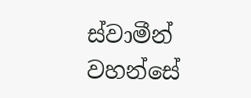ස්වාමීන් වහන්සේ